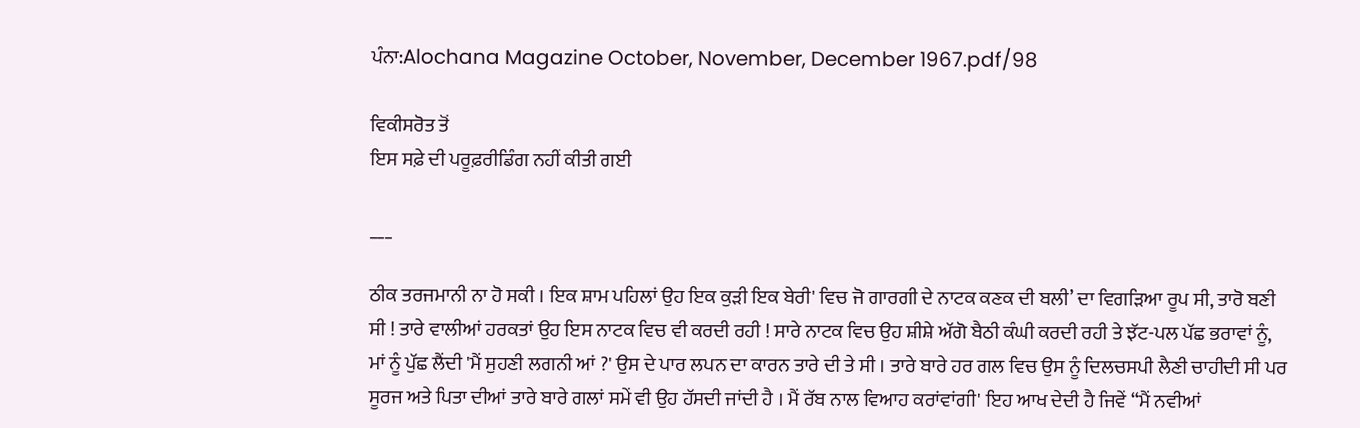ਪੰਨਾ:Alochana Magazine October, November, December 1967.pdf/98

ਵਿਕੀਸਰੋਤ ਤੋਂ
ਇਸ ਸਫ਼ੇ ਦੀ ਪਰੂਫ਼ਰੀਡਿੰਗ ਨਹੀਂ ਕੀਤੀ ਗਈ

___

ਠੀਕ ਤਰਜਮਾਨੀ ਨਾ ਹੋ ਸਕੀ । ਇਕ ਸ਼ਾਮ ਪਹਿਲਾਂ ਉਹ ਇਕ ਕੁੜੀ ਇਕ ਬੇਰੀ' ਵਿਚ ਜੋ ਗਾਰਗੀ ਦੇ ਨਾਟਕ ਕਣਕ ਦੀ ਬਲੀ’ ਦਾ ਵਿਗੜਿਆ ਰੂਪ ਸੀ, ਤਾਰੋ ਬਣੀ ਸੀ ! ਤਾਰੇ ਵਾਲੀਆਂ ਹਰਕਤਾਂ ਉਹ ਇਸ ਨਾਟਕ ਵਿਚ ਵੀ ਕਰਦੀ ਰਹੀ ! ਸਾਰੇ ਨਾਟਕ ਵਿਚ ਉਹ ਸ਼ੀਸ਼ੇ ਅੱਗੋ ਬੈਠੀ ਕੰਘੀ ਕਰਦੀ ਰਹੀ ਤੇ ਝੱਟ-ਪਲ ਪੱਛ ਭਰਾਵਾਂ ਨੂੰ, ਮਾਂ ਨੂੰ ਪੁੱਛ ਲੈਂਦੀ 'ਮੈਂ ਸੁਹਣੀ ਲਗਨੀ ਆਂ ?' ਉਸ ਦੇ ਪਾਰ ਲਪਨ ਦਾ ਕਾਰਨ ਤਾਰੇ ਦੀ ਤੇ ਸੀ । ਤਾਰੇ ਬਾਰੇ ਹਰ ਗਲ ਵਿਚ ਉਸ ਨੂੰ ਦਿਲਚਸਪੀ ਲੈਣੀ ਚਾਹੀਦੀ ਸੀ ਪਰ ਸੂਰਜ ਅਤੇ ਪਿਤਾ ਦੀਆਂ ਤਾਰੇ ਬਾਰੇ ਗਲਾਂ ਸਮੇਂ ਵੀ ਉਹ ਹੱਸਦੀ ਜਾਂਦੀ ਹੈ । ਮੈਂ ਰੱਬ ਨਾਲ ਵਿਆਹ ਕਰਾਂਵਾਂਗੀ' ਇਹ ਆਖ ਦੇਦੀ ਹੈ ਜਿਵੇਂ “ਮੈਂ ਨਵੀਆਂ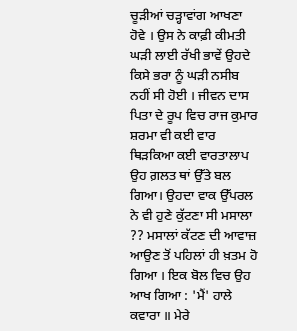ਚੂੜੀਆਂ ਚੜ੍ਹਾਵਾਂਗ ਆਖਣਾ ਹੋਵੇ । ਉਸ ਨੇ ਕਾਫ਼ੀ ਕੀਮਤੀ ਘੜੀ ਲਾਈ ਰੱਖੀ ਭਾਵੇਂ ਉਹਦੇ ਕਿਸੇ ਭਰਾ ਨੂੰ ਘੜੀ ਨਸੀਬ ਨਹੀਂ ਸੀ ਹੋਈ । ਜੀਵਨ ਦਾਸ ਪਿਤਾ ਦੇ ਰੂਪ ਵਿਚ ਰਾਜ ਕੁਮਾਰ ਸ਼ਰਮਾ ਵੀ ਕਈ ਵਾਰ ਥਿੜਕਿਆ ਕਈ ਵਾਰਤਾਲਾਪ ਉਹ ਗ਼ਲਤ ਥਾਂ ਉੱਤੇ ਬਲ ਗਿਆ। ਉਹਦਾ ਵਾਕ ਉੱਪਰਲ ਨੇ ਵੀ ਹੁਣੇ ਕੁੱਟਣਾ ਸੀ ਮਸਾਲਾ ?? ਮਸਾਲਾਂ ਕੱਟਣ ਦੀ ਆਵਾਜ਼ ਆਉਣ ਤੋਂ ਪਹਿਲਾਂ ਹੀ ਖ਼ਤਮ ਹੋ ਗਿਆ । ਇਕ ਬੋਲ ਵਿਚ ਉਹ ਆਖ ਗਿਆ : 'ਮੈਂ' ਹਾਲੇ ਕਵਾਰਾ ॥ ਮੇਰੇ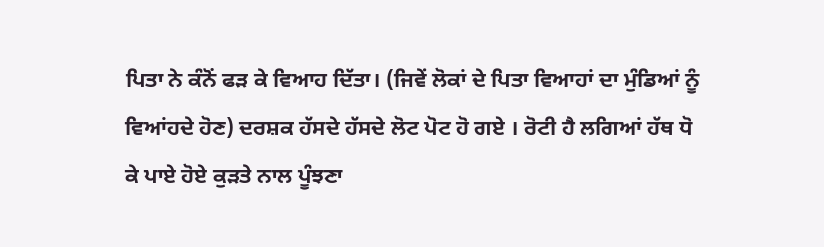ਪਿਤਾ ਨੇ ਕੰਨੋਂ ਫੜ ਕੇ ਵਿਆਹ ਦਿੱਤਾ। (ਜਿਵੇਂ ਲੋਕਾਂ ਦੇ ਪਿਤਾ ਵਿਆਹਾਂ ਦਾ ਮੁੰਡਿਆਂ ਨੂੰ ਵਿਆਂਹਦੇ ਹੋਣ) ਦਰਸ਼ਕ ਹੱਸਦੇ ਹੱਸਦੇ ਲੋਟ ਪੋਟ ਹੋ ਗਏ । ਰੋਟੀ ਹੈ ਲਗਿਆਂ ਹੱਥ ਧੋ ਕੇ ਪਾਏ ਹੋਏ ਕੁੜਤੇ ਨਾਲ ਪੂੰਝਣਾ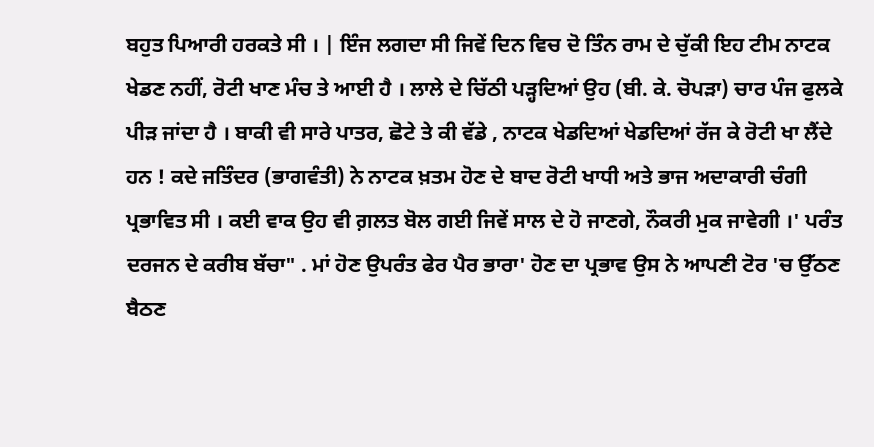ਬਹੁਤ ਪਿਆਰੀ ਹਰਕਤੇ ਸੀ । | ਇੰਜ ਲਗਦਾ ਸੀ ਜਿਵੇਂ ਦਿਨ ਵਿਚ ਦੋ ਤਿੰਨ ਰਾਮ ਦੇ ਚੁੱਕੀ ਇਹ ਟੀਮ ਨਾਟਕ ਖੇਡਣ ਨਹੀਂ, ਰੋਟੀ ਖਾਣ ਮੰਚ ਤੇ ਆਈ ਹੈ । ਲਾਲੇ ਦੇ ਚਿੱਠੀ ਪੜ੍ਹਦਿਆਂ ਉਹ (ਬੀ. ਕੇ. ਚੋਪੜਾ) ਚਾਰ ਪੰਜ ਫੁਲਕੇ ਪੀੜ ਜਾਂਦਾ ਹੈ । ਬਾਕੀ ਵੀ ਸਾਰੇ ਪਾਤਰ, ਛੋਟੇ ਤੇ ਕੀ ਵੱਡੇ , ਨਾਟਕ ਖੇਡਦਿਆਂ ਖੇਡਦਿਆਂ ਰੱਜ ਕੇ ਰੋਟੀ ਖਾ ਲੈਂਦੇ ਹਨ ! ਕਦੇ ਜਤਿੰਦਰ (ਭਾਗਵੰਤੀ) ਨੇ ਨਾਟਕ ਖ਼ਤਮ ਹੋਣ ਦੇ ਬਾਦ ਰੋਟੀ ਖਾਧੀ ਅਤੇ ਭਾਜ ਅਦਾਕਾਰੀ ਚੰਗੀ ਪ੍ਰਭਾਵਿਤ ਸੀ । ਕਈ ਵਾਕ ਉਹ ਵੀ ਗ਼ਲਤ ਬੋਲ ਗਈ ਜਿਵੇਂ ਸਾਲ ਦੇ ਹੋ ਜਾਣਗੇ, ਨੌਕਰੀ ਮੁਕ ਜਾਵੇਗੀ ।' ਪਰੰਤ ਦਰਜਨ ਦੇ ਕਰੀਬ ਬੱਚਾ" . ਮਾਂ ਹੋਣ ਉਪਰੰਤ ਫੇਰ ਪੈਰ ਭਾਰਾ' ਹੋਣ ਦਾ ਪ੍ਰਭਾਵ ਉਸ ਨੇ ਆਪਣੀ ਟੋਰ 'ਚ ਉੱਠਣ ਬੈਠਣ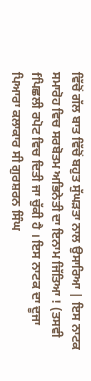ਵਿੱਚੋਂ ਗੱਲ ਬਾਤ ਵਿੱਚੋਂ ਬਹੁਤ ਸੁੱਘੜਤਾ ਨਾਲ ਉਸਾਰਿਆ | ਇਸ ਨਾਟਕ ਸਮਾਰੋਹ ਵਿਚ ਸਰਬੋਤਮ ਅਭਿਨੇਤੀ ਦਾ ਇਨਾਮ ਜਿੱਤਿਆ ! (ਤਸਵੀ fਪਿਛਲੀ ਰਪੋਟ ਵਿਚ ਦਿਤੀ ਜਾ ਚੁੱਕੀ ਹੈ । ਇਸ ਨਾਟਕ ਦਾ ਦੂਜਾ ਪਿਆਰਾ ਕਲਾਕਾਰ ਸੀ ਗੁਰਸ਼ਰਨ ਸਿੰਘ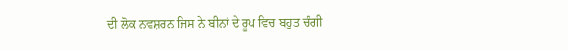ਦੀ ਲੋਕ ਨਵਸ਼ਰਨ ਜਿਸ ਨੇ ਬੀਨਾਂ ਦੇ ਰੂਪ ਵਿਚ ਬਹੁਤ ਚੰਗੀ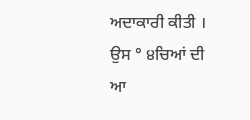ਅਦਾਕਾਰੀ ਕੀਤੀ । ਉਸ ° ੪ਚਿਆਂ ਦੀ ਆ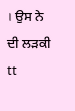। ਉਸ ਨੇ ਦੀ ਲੜਕੀ tt